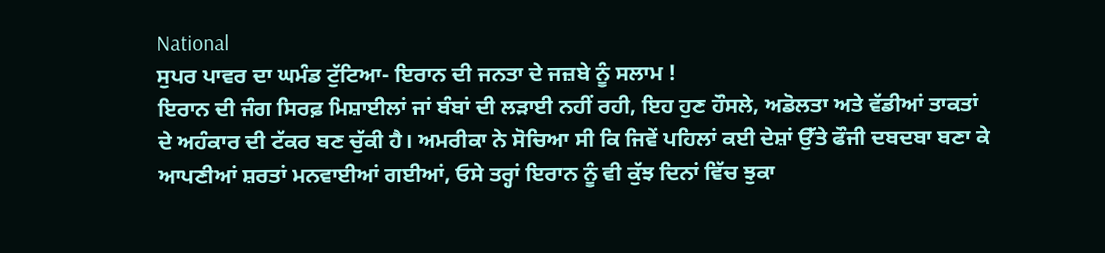National
ਸੁਪਰ ਪਾਵਰ ਦਾ ਘਮੰਡ ਟੁੱਟਿਆ- ਇਰਾਨ ਦੀ ਜਨਤਾ ਦੇ ਜਜ਼ਬੇ ਨੂੰ ਸਲਾਮ !
ਇਰਾਨ ਦੀ ਜੰਗ ਸਿਰਫ਼ ਮਿਸ਼ਾਈਲਾਂ ਜਾਂ ਬੰਬਾਂ ਦੀ ਲੜਾਈ ਨਹੀਂ ਰਹੀ, ਇਹ ਹੁਣ ਹੌਸਲੇ, ਅਡੋਲਤਾ ਅਤੇ ਵੱਡੀਆਂ ਤਾਕਤਾਂ ਦੇ ਅਹੰਕਾਰ ਦੀ ਟੱਕਰ ਬਣ ਚੁੱਕੀ ਹੈ। ਅਮਰੀਕਾ ਨੇ ਸੋਚਿਆ ਸੀ ਕਿ ਜਿਵੇਂ ਪਹਿਲਾਂ ਕਈ ਦੇਸ਼ਾਂ ਉੱਤੇ ਫੌਜੀ ਦਬਦਬਾ ਬਣਾ ਕੇ ਆਪਣੀਆਂ ਸ਼ਰਤਾਂ ਮਨਵਾਈਆਂ ਗਈਆਂ, ਓਸੇ ਤਰ੍ਹਾਂ ਇਰਾਨ ਨੂੰ ਵੀ ਕੁੱਝ ਦਿਨਾਂ ਵਿੱਚ ਝੁਕਾ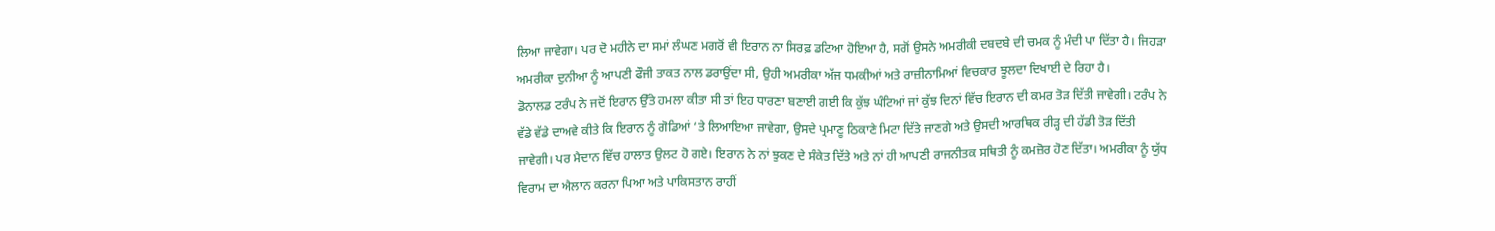ਲਿਆ ਜਾਵੇਗਾ। ਪਰ ਦੋ ਮਹੀਨੇ ਦਾ ਸਮਾਂ ਲੰਘਣ ਮਗਰੋਂ ਵੀ ਇਰਾਨ ਨਾ ਸਿਰਫ਼ ਡਟਿਆ ਹੋਇਆ ਹੈ, ਸਗੋਂ ਉਸਨੇ ਅਮਰੀਕੀ ਦਬਦਬੇ ਦੀ ਚਮਕ ਨੂੰ ਮੰਦੀ ਪਾ ਦਿੱਤਾ ਹੈ। ਜਿਹੜਾ ਅਮਰੀਕਾ ਦੁਨੀਆ ਨੂੰ ਆਪਣੀ ਫੌਜੀ ਤਾਕਤ ਨਾਲ ਡਰਾਉਂਦਾ ਸੀ, ਉਹੀ ਅਮਰੀਕਾ ਅੱਜ ਧਮਕੀਆਂ ਅਤੇ ਰਾਜ਼ੀਨਾਮਿਆਂ ਵਿਚਕਾਰ ਝੂਲਦਾ ਦਿਖਾਈ ਦੇ ਰਿਹਾ ਹੈ।
ਡੋਨਾਲਡ ਟਰੰਪ ਨੇ ਜਦੋਂ ਇਰਾਨ ਉੱਤੇ ਹਮਲਾ ਕੀਤਾ ਸੀ ਤਾਂ ਇਹ ਧਾਰਣਾ ਬਣਾਈ ਗਈ ਕਿ ਕੁੱਝ ਘੰਟਿਆਂ ਜਾਂ ਕੁੱਝ ਦਿਨਾਂ ਵਿੱਚ ਇਰਾਨ ਦੀ ਕਮਰ ਤੋੜ ਦਿੱਤੀ ਜਾਵੇਗੀ। ਟਰੰਪ ਨੇ ਵੱਡੇ ਵੱਡੇ ਦਾਅਵੇ ਕੀਤੇ ਕਿ ਇਰਾਨ ਨੂੰ ਗੋਡਿਆਂ ‘ਤੇ ਲਿਆਇਆ ਜਾਵੇਗਾ, ਉਸਦੇ ਪ੍ਰਮਾਣੂ ਠਿਕਾਣੇ ਮਿਟਾ ਦਿੱਤੇ ਜਾਣਗੇ ਅਤੇ ਉਸਦੀ ਆਰਥਿਕ ਰੀੜ੍ਹ ਦੀ ਹੱਡੀ ਤੋੜ ਦਿੱਤੀ ਜਾਵੇਗੀ। ਪਰ ਮੈਦਾਨ ਵਿੱਚ ਹਾਲਾਤ ਉਲਟ ਹੋ ਗਏ। ਇਰਾਨ ਨੇ ਨਾਂ ਝੁਕਣ ਦੇ ਸੰਕੇਤ ਦਿੱਤੇ ਅਤੇ ਨਾਂ ਹੀ ਆਪਣੀ ਰਾਜਨੀਤਕ ਸਥਿਤੀ ਨੂੰ ਕਮਜ਼ੋਰ ਹੋਣ ਦਿੱਤਾ। ਅਮਰੀਕਾ ਨੂੰ ਯੁੱਧ ਵਿਰਾਮ ਦਾ ਐਲਾਨ ਕਰਨਾ ਪਿਆ ਅਤੇ ਪਾਕਿਸਤਾਨ ਰਾਹੀਂ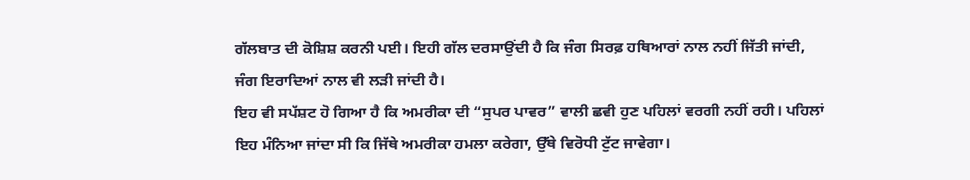ਗੱਲਬਾਤ ਦੀ ਕੋਸ਼ਿਸ਼ ਕਰਨੀ ਪਈ। ਇਹੀ ਗੱਲ ਦਰਸਾਉਂਦੀ ਹੈ ਕਿ ਜੰਗ ਸਿਰਫ਼ ਹਥਿਆਰਾਂ ਨਾਲ ਨਹੀਂ ਜਿੱਤੀ ਜਾਂਦੀ, ਜੰਗ ਇਰਾਦਿਆਂ ਨਾਲ ਵੀ ਲੜੀ ਜਾਂਦੀ ਹੈ।
ਇਹ ਵੀ ਸਪੱਸ਼ਟ ਹੋ ਗਿਆ ਹੈ ਕਿ ਅਮਰੀਕਾ ਦੀ “ਸੁਪਰ ਪਾਵਰ” ਵਾਲੀ ਛਵੀ ਹੁਣ ਪਹਿਲਾਂ ਵਰਗੀ ਨਹੀਂ ਰਹੀ। ਪਹਿਲਾਂ ਇਹ ਮੰਨਿਆ ਜਾਂਦਾ ਸੀ ਕਿ ਜਿੱਥੇ ਅਮਰੀਕਾ ਹਮਲਾ ਕਰੇਗਾ, ਉੱਥੇ ਵਿਰੋਧੀ ਟੁੱਟ ਜਾਵੇਗਾ।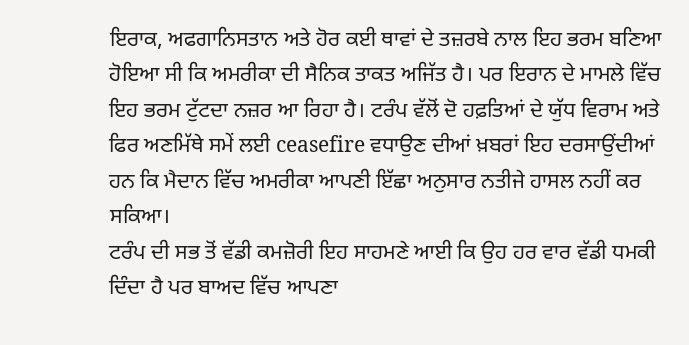ਇਰਾਕ, ਅਫਗਾਨਿਸਤਾਨ ਅਤੇ ਹੋਰ ਕਈ ਥਾਵਾਂ ਦੇ ਤਜ਼ਰਬੇ ਨਾਲ ਇਹ ਭਰਮ ਬਣਿਆ ਹੋਇਆ ਸੀ ਕਿ ਅਮਰੀਕਾ ਦੀ ਸੈਨਿਕ ਤਾਕਤ ਅਜਿੱਤ ਹੈ। ਪਰ ਇਰਾਨ ਦੇ ਮਾਮਲੇ ਵਿੱਚ ਇਹ ਭਰਮ ਟੁੱਟਦਾ ਨਜ਼ਰ ਆ ਰਿਹਾ ਹੈ। ਟਰੰਪ ਵੱਲੋਂ ਦੋ ਹਫ਼ਤਿਆਂ ਦੇ ਯੁੱਧ ਵਿਰਾਮ ਅਤੇ ਫਿਰ ਅਣਮਿੱਥੇ ਸਮੇਂ ਲਈ ceasefire ਵਧਾਉਣ ਦੀਆਂ ਖ਼ਬਰਾਂ ਇਹ ਦਰਸਾਉਂਦੀਆਂ ਹਨ ਕਿ ਮੈਦਾਨ ਵਿੱਚ ਅਮਰੀਕਾ ਆਪਣੀ ਇੱਛਾ ਅਨੁਸਾਰ ਨਤੀਜੇ ਹਾਸਲ ਨਹੀਂ ਕਰ ਸਕਿਆ।
ਟਰੰਪ ਦੀ ਸਭ ਤੋਂ ਵੱਡੀ ਕਮਜ਼ੋਰੀ ਇਹ ਸਾਹਮਣੇ ਆਈ ਕਿ ਉਹ ਹਰ ਵਾਰ ਵੱਡੀ ਧਮਕੀ ਦਿੰਦਾ ਹੈ ਪਰ ਬਾਅਦ ਵਿੱਚ ਆਪਣਾ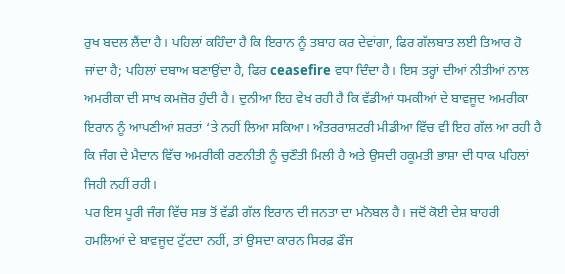ਰੁਖ ਬਦਲ ਲੈਂਦਾ ਹੈ। ਪਹਿਲਾਂ ਕਹਿੰਦਾ ਹੈ ਕਿ ਇਰਾਨ ਨੂੰ ਤਬਾਹ ਕਰ ਦੇਵਾਂਗਾ, ਫਿਰ ਗੱਲਬਾਤ ਲਈ ਤਿਆਰ ਹੋ ਜਾਂਦਾ ਹੈ; ਪਹਿਲਾਂ ਦਬਾਅ ਬਣਾਉਂਦਾ ਹੈ, ਫਿਰ ceasefire ਵਧਾ ਦਿੰਦਾ ਹੈ। ਇਸ ਤਰ੍ਹਾਂ ਦੀਆਂ ਨੀਤੀਆਂ ਨਾਲ ਅਮਰੀਕਾ ਦੀ ਸਾਖ ਕਮਜ਼ੋਰ ਹੁੰਦੀ ਹੈ। ਦੁਨੀਆ ਇਹ ਵੇਖ ਰਹੀ ਹੈ ਕਿ ਵੱਡੀਆਂ ਧਮਕੀਆਂ ਦੇ ਬਾਵਜੂਦ ਅਮਰੀਕਾ ਇਰਾਨ ਨੂੰ ਆਪਣੀਆਂ ਸ਼ਰਤਾਂ ‘ਤੇ ਨਹੀਂ ਲਿਆ ਸਕਿਆ। ਅੰਤਰਰਾਸ਼ਟਰੀ ਮੀਡੀਆ ਵਿੱਚ ਵੀ ਇਹ ਗੱਲ ਆ ਰਹੀ ਹੈ ਕਿ ਜੰਗ ਦੇ ਮੈਦਾਨ ਵਿੱਚ ਅਮਰੀਕੀ ਰਣਨੀਤੀ ਨੂੰ ਚੁਣੌਤੀ ਮਿਲੀ ਹੈ ਅਤੇ ਉਸਦੀ ਹਕੂਮਤੀ ਭਾਸ਼ਾ ਦੀ ਧਾਕ ਪਹਿਲਾਂ ਜਿਹੀ ਨਹੀਂ ਰਹੀ।
ਪਰ ਇਸ ਪੂਰੀ ਜੰਗ ਵਿੱਚ ਸਭ ਤੋਂ ਵੱਡੀ ਗੱਲ ਇਰਾਨ ਦੀ ਜਨਤਾ ਦਾ ਮਨੋਬਲ ਹੈ। ਜਦੋਂ ਕੋਈ ਦੇਸ਼ ਬਾਹਰੀ ਹਮਲਿਆਂ ਦੇ ਬਾਵਜੂਦ ਟੁੱਟਦਾ ਨਹੀਂ, ਤਾਂ ਉਸਦਾ ਕਾਰਨ ਸਿਰਫ਼ ਫੌਜ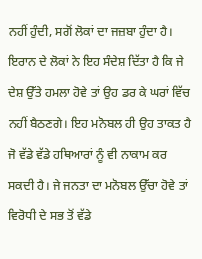ਨਹੀਂ ਹੁੰਦੀ, ਸਗੋਂ ਲੋਕਾਂ ਦਾ ਜਜ਼ਬਾ ਹੁੰਦਾ ਹੈ। ਇਰਾਨ ਦੇ ਲੋਕਾਂ ਨੇ ਇਹ ਸੰਦੇਸ਼ ਦਿੱਤਾ ਹੈ ਕਿ ਜੇ ਦੇਸ਼ ਉੱਤੇ ਹਮਲਾ ਹੋਵੇ ਤਾਂ ਉਹ ਡਰ ਕੇ ਘਰਾਂ ਵਿੱਚ ਨਹੀਂ ਬੈਠਣਗੇ। ਇਹ ਮਨੋਬਲ ਹੀ ਉਹ ਤਾਕਤ ਹੈ ਜੋ ਵੱਡੇ ਵੱਡੇ ਹਥਿਆਰਾਂ ਨੂੰ ਵੀ ਨਾਕਾਮ ਕਰ ਸਕਦੀ ਹੈ। ਜੇ ਜਨਤਾ ਦਾ ਮਨੋਬਲ ਉੱਚਾ ਹੋਵੇ ਤਾਂ ਵਿਰੋਧੀ ਦੇ ਸਭ ਤੋਂ ਵੱਡੇ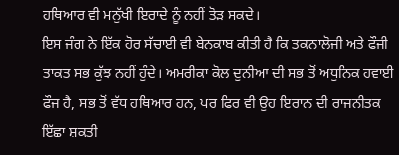ਹਥਿਆਰ ਵੀ ਮਨੁੱਖੀ ਇਰਾਦੇ ਨੂੰ ਨਹੀਂ ਤੋੜ ਸਕਦੇ।
ਇਸ ਜੰਗ ਨੇ ਇੱਕ ਹੋਰ ਸੱਚਾਈ ਵੀ ਬੇਨਕਾਬ ਕੀਤੀ ਹੈ ਕਿ ਤਕਨਾਲੋਜੀ ਅਤੇ ਫੌਜੀ ਤਾਕਤ ਸਭ ਕੁੱਝ ਨਹੀਂ ਹੁੰਦੇ। ਅਮਰੀਕਾ ਕੋਲ ਦੁਨੀਆ ਦੀ ਸਭ ਤੋਂ ਅਧੁਨਿਕ ਹਵਾਈ ਫੌਜ ਹੈ, ਸਭ ਤੋਂ ਵੱਧ ਹਥਿਆਰ ਹਨ, ਪਰ ਫਿਰ ਵੀ ਉਹ ਇਰਾਨ ਦੀ ਰਾਜਨੀਤਕ ਇੱਛਾ ਸ਼ਕਤੀ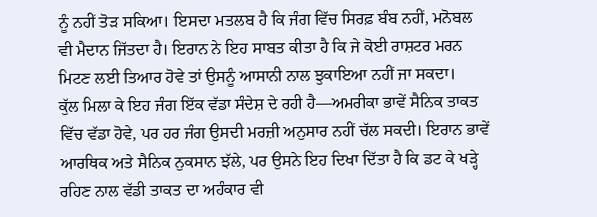ਨੂੰ ਨਹੀਂ ਤੋੜ ਸਕਿਆ। ਇਸਦਾ ਮਤਲਬ ਹੈ ਕਿ ਜੰਗ ਵਿੱਚ ਸਿਰਫ਼ ਬੰਬ ਨਹੀਂ, ਮਨੋਬਲ ਵੀ ਮੈਦਾਨ ਜਿੱਤਦਾ ਹੈ। ਇਰਾਨ ਨੇ ਇਹ ਸਾਬਤ ਕੀਤਾ ਹੈ ਕਿ ਜੇ ਕੋਈ ਰਾਸ਼ਟਰ ਮਰਨ ਮਿਟਣ ਲਈ ਤਿਆਰ ਹੋਵੇ ਤਾਂ ਉਸਨੂੰ ਆਸਾਨੀ ਨਾਲ ਝੁਕਾਇਆ ਨਹੀਂ ਜਾ ਸਕਦਾ।
ਕੁੱਲ ਮਿਲਾ ਕੇ ਇਹ ਜੰਗ ਇੱਕ ਵੱਡਾ ਸੰਦੇਸ਼ ਦੇ ਰਹੀ ਹੈ—ਅਮਰੀਕਾ ਭਾਵੇਂ ਸੈਨਿਕ ਤਾਕਤ ਵਿੱਚ ਵੱਡਾ ਹੋਵੇ, ਪਰ ਹਰ ਜੰਗ ਉਸਦੀ ਮਰਜ਼ੀ ਅਨੁਸਾਰ ਨਹੀਂ ਚੱਲ ਸਕਦੀ। ਇਰਾਨ ਭਾਵੇਂ ਆਰਥਿਕ ਅਤੇ ਸੈਨਿਕ ਨੁਕਸਾਨ ਝੱਲੇ, ਪਰ ਉਸਨੇ ਇਹ ਦਿਖਾ ਦਿੱਤਾ ਹੈ ਕਿ ਡਟ ਕੇ ਖੜ੍ਹੇ ਰਹਿਣ ਨਾਲ ਵੱਡੀ ਤਾਕਤ ਦਾ ਅਹੰਕਾਰ ਵੀ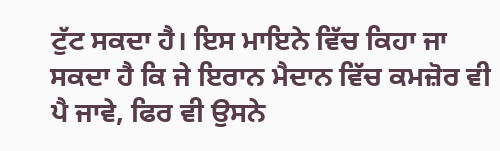ਟੁੱਟ ਸਕਦਾ ਹੈ। ਇਸ ਮਾਇਨੇ ਵਿੱਚ ਕਿਹਾ ਜਾ ਸਕਦਾ ਹੈ ਕਿ ਜੇ ਇਰਾਨ ਮੈਦਾਨ ਵਿੱਚ ਕਮਜ਼ੋਰ ਵੀ ਪੈ ਜਾਵੇ, ਫਿਰ ਵੀ ਉਸਨੇ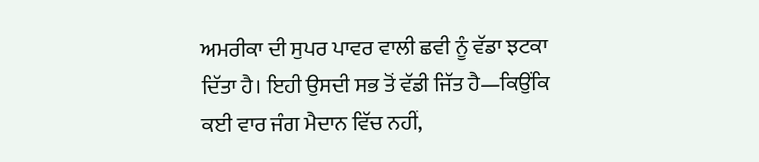ਅਮਰੀਕਾ ਦੀ ਸੁਪਰ ਪਾਵਰ ਵਾਲੀ ਛਵੀ ਨੂੰ ਵੱਡਾ ਝਟਕਾ ਦਿੱਤਾ ਹੈ। ਇਹੀ ਉਸਦੀ ਸਭ ਤੋਂ ਵੱਡੀ ਜਿੱਤ ਹੈ—ਕਿਉਂਕਿ ਕਈ ਵਾਰ ਜੰਗ ਮੈਦਾਨ ਵਿੱਚ ਨਹੀਂ,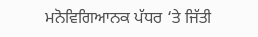ਮਨੋਵਿਗਿਆਨਕ ਪੱਧਰ ‘ਤੇ ਜਿੱਤੀ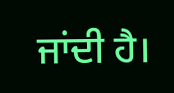ਜਾਂਦੀ ਹੈ।